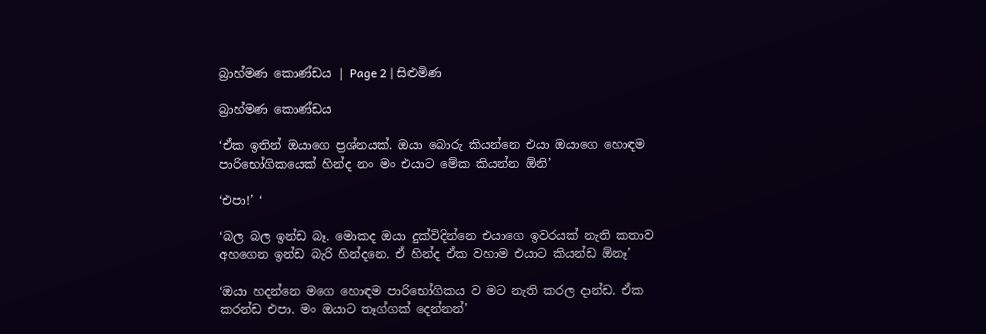බ්‍රාහ්මණ කොණ්ඩය | Page 2 | සිළුමිණ

බ්‍රාහ්මණ කොණ්ඩය

‘ඒක ඉතින් ඔයාගෙ ප්‍රශ්නයක්. ඔයා බොරු කියන්නෙ එයා ඔයාගෙ හොඳම පාරිභෝගිකයෙක් හින්ද නං මං එයාට මේක කියන්න ඕනි’

‘එපා!’ ‘

‘බල බල ඉන්ඩ බෑ. මොකද ඔයා දුක්විදින්නෙ එයාගෙ ඉවරයක් නැති කතාව අහගෙන ඉන්ඩ බැරි හින්දනෙ. ඒ හින්ද ඒක වහාම එයාට කියන්ඩ ඕනෑ’

‘ඔයා හදන්නෙ මගෙ හොඳම පාරිභෝගිකය ව මට නැති කරල දාන්ඩ. ඒක කරන්ඩ එපා. මං ඔයාට තෑග්ගක් දෙන්නන්’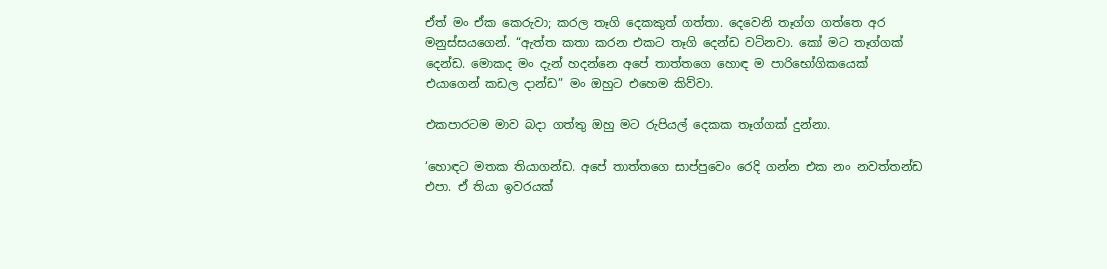ඒත් මං ඒක කෙරුවා; කරල තෑගි දෙකකුත් ගත්තා. දෙවෙනි තෑග්ග ගත්තෙ අර මනුස්සයගෙන්. “ඇත්ත කතා කරන එකට තෑගි දෙන්ඩ වටිනවා. කෝ මට තෑග්ගක් දෙන්ඩ. මොකද මං දැන් හදන්නෙ අපේ තාත්තගෙ හොඳ ම පාරිභෝගිකයෙක් එයාගෙන් කඩල දාන්ඩ” මං ඔහුට එහෙම කිව්වා.

එකපාරටම මාව බදා ගත්තු ඔහු මට රුපියල් දෙකක තෑග්ගක් දුන්නා.

‘හොඳට මතක තියාගන්ඩ. අපේ තාත්තගෙ සාප්පුවෙං රෙදි ගන්න එක නං නවත්තන්ඩ එපා. ඒ තියා ඉවරයක්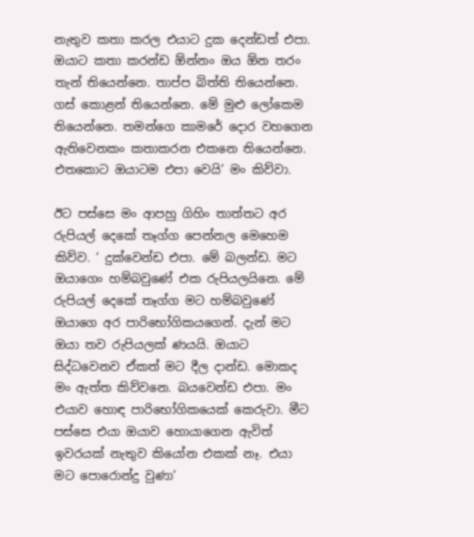නැතුව කතා කරල එයාට දුක දෙන්ඩත් එපා. ඔයාට කතා කරන්ඩ ඕන්නං ඔය ඕන තරං තැන් තියෙන්නෙ. තාප්ප බිත්ති තියෙන්නෙ. ගස් කොළන් තියෙන්නෙ. මේ මුළු ලෝකෙම තියෙන්නෙ. තමන්ගෙ කාමරේ දොර වහගෙන ඇතිවෙනකං කතාකරන එකනෙ තියෙන්නෙ. එතකොට ඔයාටම එපා වෙයි’ මං කිව්වා.

ඊට පස්සෙ මං ආපහු ගිහිං තාත්තට අර රුපියල් දෙකේ තෑග්ග පෙන්නල මෙහෙම කිව්ව. ‘ දුක්වෙන්ඩ එපා. මේ බලන්ඩ. මට ඔයාගෙං හම්බවුණේ එක රුපියලයිනෙ. මේ රුපියල් දෙකේ තෑග්ග මට හම්බවුණේ ඔයාගෙ අර පාරිභෝගිකයගෙන්. දැන් මට ඔයා තව රුපියලක් ණයයි. ඔයාට සිද්ධවෙනව ඒකත් මට දීල දාන්ඩ. මොකද මං ඇත්ත කිව්වනෙ. බයවෙන්ඩ එපා. මං එයාව හොඳ පාරිභෝගිකයෙක් කෙරුවා. මීට පස්සෙ එයා ඔයාව හොයාගෙන ඇවිත් ඉවරයක් නැතුව කියෝන එකක් නෑ. එයා මට පොරොන්දු වුණා’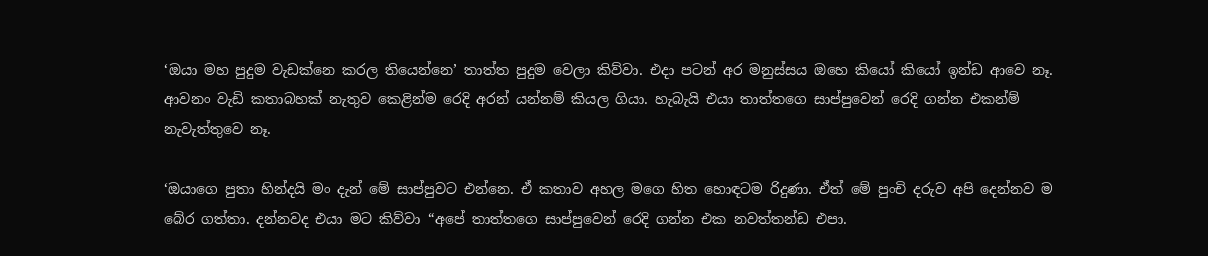‘ඔයා මහ පුදුම වැඩක්නෙ කරල තියෙන්නෙ’ තාත්ත පුදුම වෙලා කිව්වා. එදා පටන් අර මනුස්සය ඔහෙ කියෝ කියෝ ඉන්ඩ ආවෙ නෑ. ආවනං වැඩි කතාබහක් නැතුව කෙළින්ම රෙදි අරන් යන්නම් කියල ගියා. හැබැයි එයා තාත්තගෙ සාප්පුවෙන් රෙදි ගන්න එකන්ම් නැවැත්තුවෙ නෑ.

‘ඔයාගෙ පුතා හින්දයි මං දැන් මේ සාප්පුවට එන්නෙ. ඒ කතාව අහල මගෙ හිත හොඳටම රිදුණා. ඒත් මේ පුංචි දරුව අපි දෙන්නව ම බේර ගත්තා. දන්නවද එයා මට කිව්වා “අපේ තාත්තගෙ සාප්පුවෙන් රෙදි ගන්න එක නවත්තන්ඩ එපා.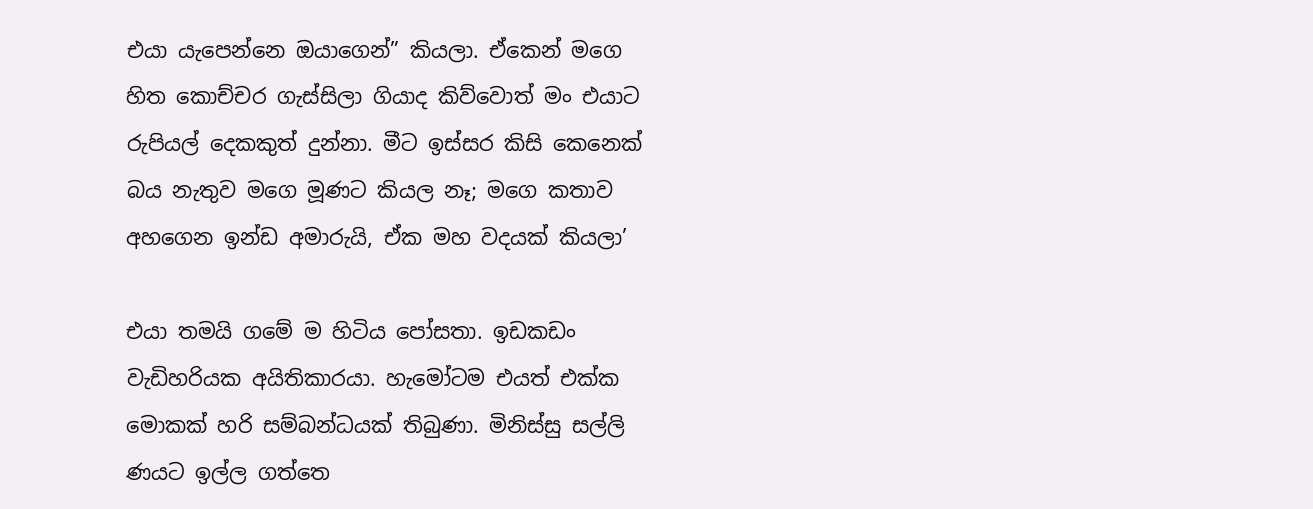එයා යැපෙන්නෙ ඔයාගෙන්” කියලා. ඒකෙන් මගෙ හිත කොච්චර ගැස්සිලා ගියාද කිව්වොත් මං එයාට රුපියල් දෙකකුත් දුන්නා. මීට ඉස්සර කිසි කෙනෙක් බය නැතුව මගෙ මූණට කියල නෑ; මගෙ කතාව අහගෙන ඉන්ඩ අමාරුයි, ඒක මහ වදයක් කියලා’

එයා තමයි ගමේ ම හිටිය පෝසතා. ඉඩකඩං වැඩිහරියක අයිතිකාරයා. හැමෝටම එයත් එක්ක මොකක් හරි සම්බන්ධයක් තිබුණා. මිනිස්සු සල්ලි ණයට ඉල්ල ගත්තෙ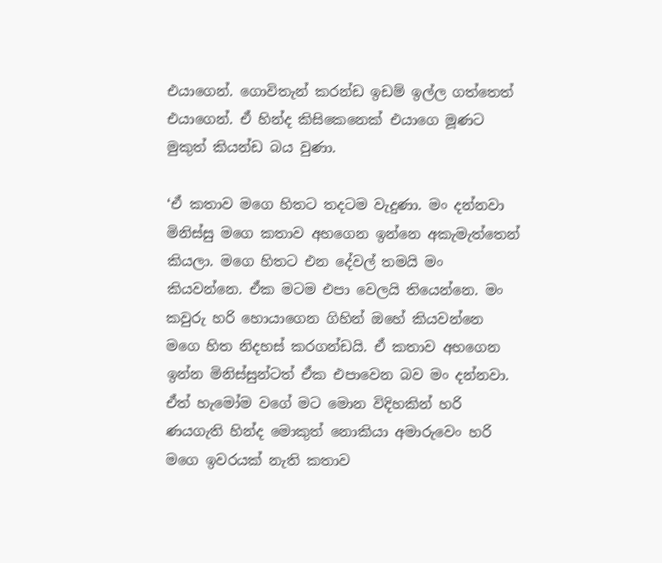එයාගෙන්. ගොවිතැන් කරන්ඩ ඉඩම් ඉල්ල ගත්තෙත් එයාගෙන්. ඒ හින්ද කිසිකෙනෙක් එයාගෙ මූණට මුකුත් කියන්ඩ බය වුණා.

‘ඒ කතාව මගෙ හිතට තදටම වැදුණා. මං දන්නවා මිනිස්සු මගෙ කතාව අහගෙන ඉන්නෙ අකැමැත්තෙන් කියලා. මගෙ හිතට එන දේවල් තමයි මං කියවන්නෙ. ඒක මටම එපා වෙලයි තියෙන්නෙ. මං කවුරු හරි හොයාගෙන ගිහින් ඔහේ කියවන්නෙ මගෙ හිත නිදහස් කරගන්ඩයි. ඒ කතාව අහගෙන ඉන්න මිනිස්සුන්ටත් ඒක එපාවෙන බව මං දන්නවා. ඒත් හැමෝම වගේ මට මොන විදිහකින් හරි ණයගැති හින්ද මොකුත් නොකියා අමාරුවෙං හරි මගෙ ඉවරයක් නැති කතාව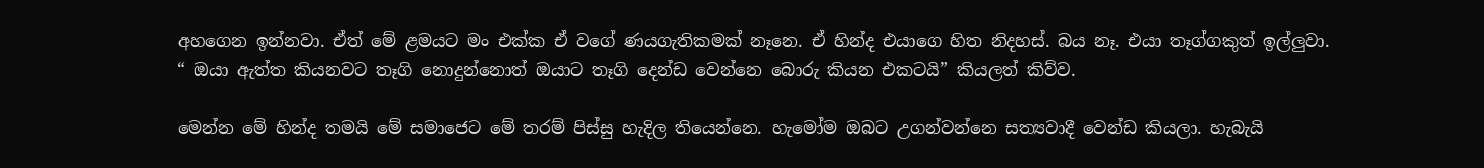අහගෙන ඉන්නවා. ඒත් මේ ළමයට මං එක්ක ඒ වගේ ණයගැතිකමක් නෑනෙ. ඒ හින්ද එයාගෙ හිත නිදහස්. බය නෑ. එයා තෑග්ගකුත් ඉල්ලුවා. “ ඔයා ඇත්ත කියනවට තෑගි නොදුන්නොත් ඔයාට තෑගි දෙන්ඩ වෙන්නෙ බොරු කියන එකටයි” කියලත් කිව්ව.

මෙන්න මේ හින්ද තමයි මේ සමාජෙට මේ තරම් පිස්සු හැදිල තියෙන්නෙ. හැමෝම ඔබට උගන්වන්නෙ සත්‍යවාදී වෙන්ඩ කියලා. හැබැයි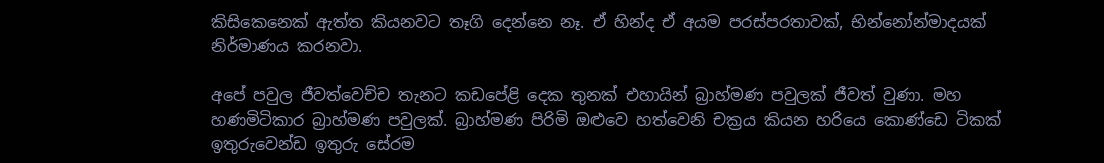කිසිකෙනෙක් ඇත්ත කියනවට තෑගි දෙන්නෙ නෑ. ඒ හින්ද ඒ අයම පරස්පරතාවක්, භින්නෝන්මාදයක් නිර්මාණය කරනවා.

අපේ පවුල ජීවත්වෙච්ච තැනට කඩපේළි දෙක තුනක් එහායින් බ්‍රාහ්මණ පවුලක් ජීවත් වුණා. මහ හණමිටිකාර බ්‍රාහ්මණ පවුලක්. බ්‍රාහ්මණ පිරිමි ඔළුවෙ හත්වෙනි චක්‍රය කියන හරියෙ කොණ්ඩෙ ටිකක් ඉතුරුවෙන්ඩ ඉතුරු සේරම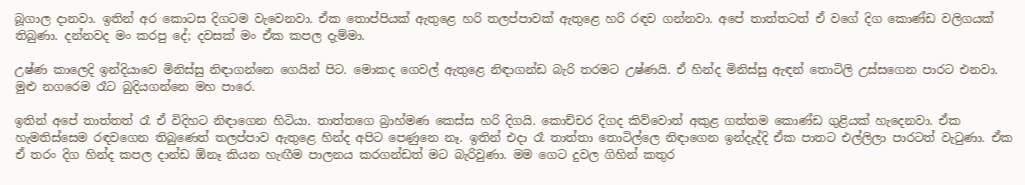බූගාල දානවා. ඉතින් අර කොටස දිගටම වැවෙනවා. ඒක තොප්පියක් ඇතුළෙ හරි තලප්පාවක් ඇතුළෙ හරි රඳව ගන්නවා. අපේ තාත්තටත් ඒ වගේ දිග කොණ්ඩ වලිගයක් තිබුණා. දන්නවද මං කරපු දේ; දවසක් මං ඒක කපල දැම්මා.

උෂ්ණ කාලෙදි ඉන්දියාවෙ මිනිස්සු නිඳාගන්නෙ ගෙයින් පිට. මොකද ගෙවල් ඇතුළෙ නිඳාගන්ඩ බැරි තරමට උෂ්ණයි. ඒ හින්ද මිනිස්සු ඇඳන් තොටිලි උස්සගෙන පාරට එනවා. මුළු නගරෙම රෑට බුදියගන්නෙ මහ පාරෙ.

ඉතින් අපේ තාත්තත් රෑ ඒ විදිහට නිඳාගෙන හිටියා. තාත්තගෙ බ්‍රාහ්මණ කෙස්ස හරි දිගයි. කොච්චර දිගද කිව්වොත් අකුළ ගත්තම කොණ්ඩ ගුළියක් හැදෙනවා. ඒක හැමතිස්සෙම රඳවගෙන තිබුණෙත් තලප්පාව ඇතුළෙ හින්ද අපිට පෙණුනෙ නෑ. ඉතින් එදා රෑ තාත්තා තොටිල්ලෙ නිඳාගෙන ඉන්දැද්දි ඒක පාතට එල්ලිලා පාරටත් වැටුණා. ඒක ඒ තරං දිග හින්ද කපල දාන්ඩ ඕනෑ කියන හැඟීම පාලනය කරගන්ඩත් මට බැරිවුණා. මම ගෙට දුවල ගිහින් කතුර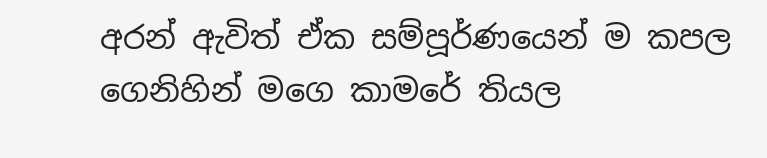අරන් ඇවිත් ඒක සම්පූර්ණයෙන් ම කපල ගෙනිහින් මගෙ කාමරේ තියල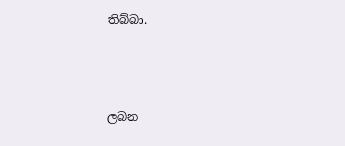තිබ්බා.



ලබන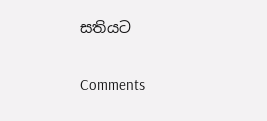සතියට

Comments